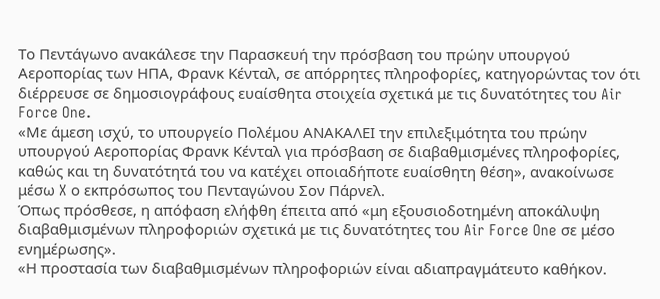Το Πεντάγωνο ανακάλεσε την Παρασκευή την πρόσβαση του πρώην υπουργού Αεροπορίας των ΗΠΑ, Φρανκ Κένταλ, σε απόρρητες πληροφορίες, κατηγορώντας τον ότι διέρρευσε σε δημοσιογράφους ευαίσθητα στοιχεία σχετικά με τις δυνατότητες του Air Force One.
«Με άμεση ισχύ, το υπουργείο Πολέμου ΑΝΑΚΑΛΕΙ την επιλεξιμότητα του πρώην υπουργού Αεροπορίας Φρανκ Κένταλ για πρόσβαση σε διαβαθμισμένες πληροφορίες, καθώς και τη δυνατότητά του να κατέχει οποιαδήποτε ευαίσθητη θέση», ανακοίνωσε μέσω X ο εκπρόσωπος του Πενταγώνου Σον Πάρνελ.
Όπως πρόσθεσε, η απόφαση ελήφθη έπειτα από «μη εξουσιοδοτημένη αποκάλυψη διαβαθμισμένων πληροφοριών σχετικά με τις δυνατότητες του Air Force One σε μέσο ενημέρωσης».
«Η προστασία των διαβαθμισμένων πληροφοριών είναι αδιαπραγμάτευτο καθήκον.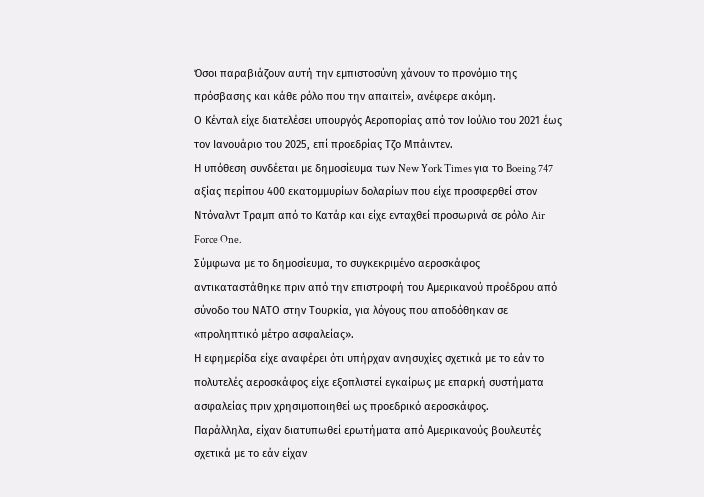Όσοι παραβιάζουν αυτή την εμπιστοσύνη χάνουν το προνόμιο της πρόσβασης και κάθε ρόλο που την απαιτεί», ανέφερε ακόμη.
Ο Κένταλ είχε διατελέσει υπουργός Αεροπορίας από τον Ιούλιο του 2021 έως τον Ιανουάριο του 2025, επί προεδρίας Τζο Μπάιντεν.
Η υπόθεση συνδέεται με δημοσίευμα των New York Times για το Boeing 747 αξίας περίπου 400 εκατομμυρίων δολαρίων που είχε προσφερθεί στον Ντόναλντ Τραμπ από το Κατάρ και είχε ενταχθεί προσωρινά σε ρόλο Air Force One.
Σύμφωνα με το δημοσίευμα, το συγκεκριμένο αεροσκάφος αντικαταστάθηκε πριν από την επιστροφή του Αμερικανού προέδρου από σύνοδο του ΝΑΤΟ στην Τουρκία, για λόγους που αποδόθηκαν σε «προληπτικό μέτρο ασφαλείας».
Η εφημερίδα είχε αναφέρει ότι υπήρχαν ανησυχίες σχετικά με το εάν το πολυτελές αεροσκάφος είχε εξοπλιστεί εγκαίρως με επαρκή συστήματα ασφαλείας πριν χρησιμοποιηθεί ως προεδρικό αεροσκάφος.
Παράλληλα, είχαν διατυπωθεί ερωτήματα από Αμερικανούς βουλευτές σχετικά με το εάν είχαν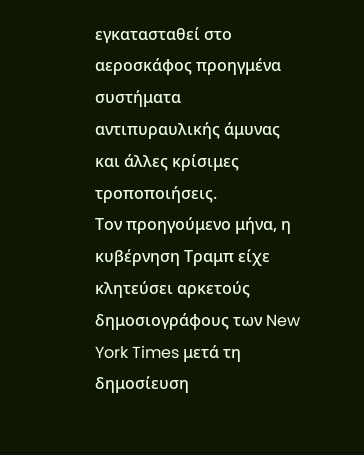εγκατασταθεί στο αεροσκάφος προηγμένα συστήματα αντιπυραυλικής άμυνας και άλλες κρίσιμες τροποποιήσεις.
Τον προηγούμενο μήνα, η κυβέρνηση Τραμπ είχε κλητεύσει αρκετούς δημοσιογράφους των New York Times μετά τη δημοσίευση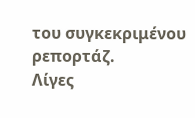του συγκεκριμένου ρεπορτάζ.
Λίγες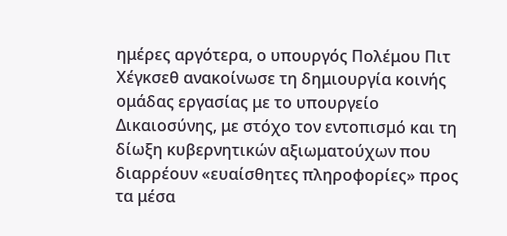ημέρες αργότερα, ο υπουργός Πολέμου Πιτ Χέγκσεθ ανακοίνωσε τη δημιουργία κοινής ομάδας εργασίας με το υπουργείο Δικαιοσύνης, με στόχο τον εντοπισμό και τη δίωξη κυβερνητικών αξιωματούχων που διαρρέουν «ευαίσθητες πληροφορίες» προς τα μέσα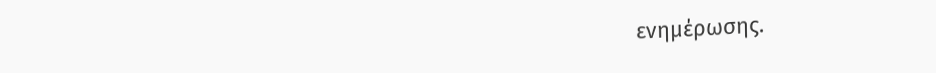ενημέρωσης.